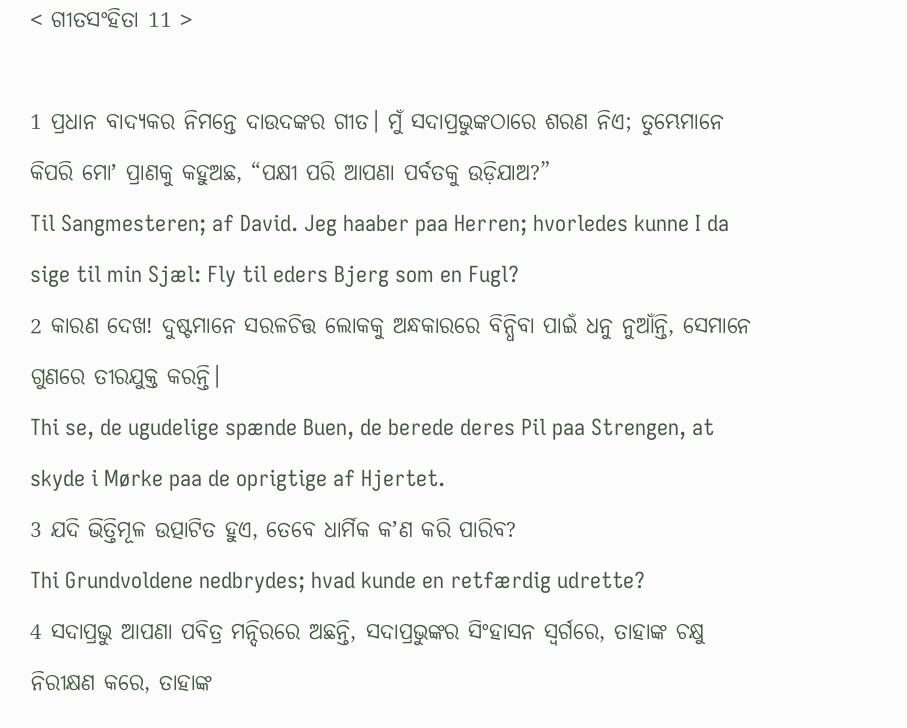< ଗୀତସଂହିତା 11 >

1 ପ୍ରଧାନ ବାଦ୍ୟକର ନିମନ୍ତେ ଦାଉଦଙ୍କର ଗୀତ। ମୁଁ ସଦାପ୍ରଭୁଙ୍କଠାରେ ଶରଣ ନିଏ; ତୁମ୍ଭେମାନେ କିପରି ମୋʼ ପ୍ରାଣକୁ କହୁଅଛ, “ପକ୍ଷୀ ପରି ଆପଣା ପର୍ବତକୁ ଉଡ଼ିଯାଅ?”
Til Sangmesteren; af David. Jeg haaber paa Herren; hvorledes kunne I da sige til min Sjæl: Fly til eders Bjerg som en Fugl?
2 କାରଣ ଦେଖ! ଦୁଷ୍ଟମାନେ ସରଳଚିତ୍ତ ଲୋକକୁ ଅନ୍ଧକାରରେ ବିନ୍ଧିବା ପାଇଁ ଧନୁ ନୁଆଁନ୍ତି, ସେମାନେ ଗୁଣରେ ତୀରଯୁକ୍ତ କରନ୍ତି।
Thi se, de ugudelige spænde Buen, de berede deres Pil paa Strengen, at skyde i Mørke paa de oprigtige af Hjertet.
3 ଯଦି ଭିତ୍ତିମୂଳ ଉତ୍ପାଟିତ ହୁଏ, ତେବେ ଧାର୍ମିକ କʼଣ କରି ପାରିବ?
Thi Grundvoldene nedbrydes; hvad kunde en retfærdig udrette?
4 ସଦାପ୍ରଭୁ ଆପଣା ପବିତ୍ର ମନ୍ଦିରରେ ଅଛନ୍ତି, ସଦାପ୍ରଭୁଙ୍କର ସିଂହାସନ ସ୍ୱର୍ଗରେ, ତାହାଙ୍କ ଚକ୍ଷୁ ନିରୀକ୍ଷଣ କରେ, ତାହାଙ୍କ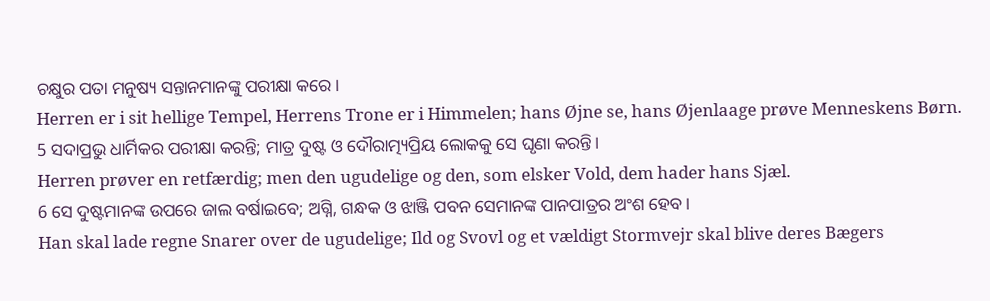ଚକ୍ଷୁର ପତା ମନୁଷ୍ୟ ସନ୍ତାନମାନଙ୍କୁ ପରୀକ୍ଷା କରେ।
Herren er i sit hellige Tempel, Herrens Trone er i Himmelen; hans Øjne se, hans Øjenlaage prøve Menneskens Børn.
5 ସଦାପ୍ରଭୁ ଧାର୍ମିକର ପରୀକ୍ଷା କରନ୍ତି; ମାତ୍ର ଦୁଷ୍ଟ ଓ ଦୌରାତ୍ମ୍ୟପ୍ରିୟ ଲୋକକୁ ସେ ଘୃଣା କରନ୍ତି।
Herren prøver en retfærdig; men den ugudelige og den, som elsker Vold, dem hader hans Sjæl.
6 ସେ ଦୁଷ୍ଟମାନଙ୍କ ଉପରେ ଜାଲ ବର୍ଷାଇବେ; ଅଗ୍ନି, ଗନ୍ଧକ ଓ ଝାଞ୍ଜି ପବନ ସେମାନଙ୍କ ପାନପାତ୍ରର ଅଂଶ ହେବ।
Han skal lade regne Snarer over de ugudelige; Ild og Svovl og et vældigt Stormvejr skal blive deres Bægers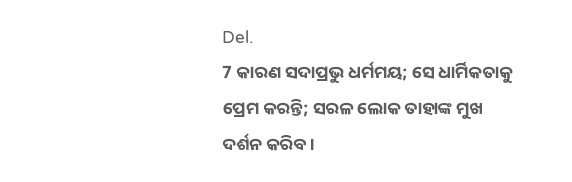Del.
7 କାରଣ ସଦାପ୍ରଭୁ ଧର୍ମମୟ; ସେ ଧାର୍ମିକତାକୁ ପ୍ରେମ କରନ୍ତି; ସରଳ ଲୋକ ତାହାଙ୍କ ମୁଖ ଦର୍ଶନ କରିବ।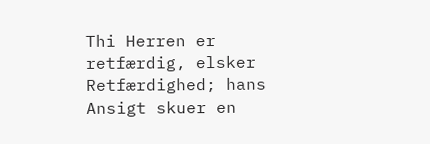Thi Herren er retfærdig, elsker Retfærdighed; hans Ansigt skuer en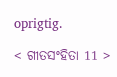oprigtig.

< ଗୀତସଂହିତା 11 >